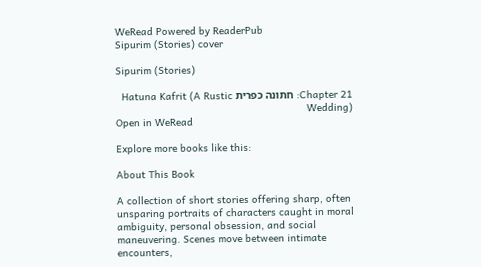WeRead Powered by ReaderPub
Sipurim (Stories) cover

Sipurim (Stories)

Chapter 21: חתונה כפרית Hatuna Kafrit (A Rustic Wedding)
Open in WeRead

Explore more books like this:

About This Book

A collection of short stories offering sharp, often unsparing portraits of characters caught in moral ambiguity, personal obsession, and social maneuvering. Scenes move between intimate encounters,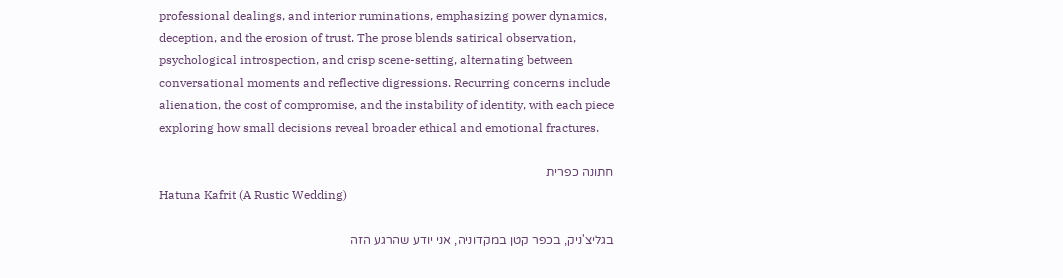professional dealings, and interior ruminations, emphasizing power dynamics, deception, and the erosion of trust. The prose blends satirical observation, psychological introspection, and crisp scene-setting, alternating between conversational moments and reflective digressions. Recurring concerns include alienation, the cost of compromise, and the instability of identity, with each piece exploring how small decisions reveal broader ethical and emotional fractures.

חתונה כפרית
Hatuna Kafrit (A Rustic Wedding)

בגליצ'ניק, בכפר קטן במקדוניה, אני יודע שהרגע הזה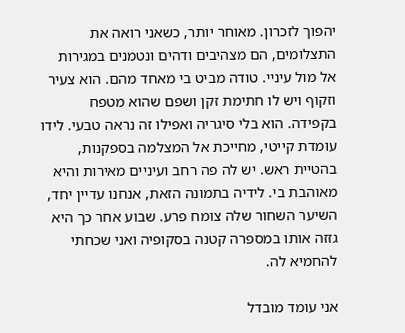יהפוך לזכרון. מאוחר יותר, כשאני רואה את התצלומים, הם מצהיבים ודהים ונטמנים במגירות אל מול עיניי. טודה מביט בי מאחד מהם. הוא צעיר וזקוף ויש לו חתימת זקן ושפם שהוא מטפח בקפידה. הוא בלי סיגריה ואפילו זה נראה טבעי. לידו עומדת קייטי, מחייכת אל המצלמה בספקנות, בהטיית ראש. יש לה פה רחב ועיניים מאירות והיא מאוהבת בי. לידיה בתמונה הזאת, אנחנו עדיין יחד, השיער השחור שלה צומח פרע. שבוע אחר כך היא גזזה אותו במספרה קטנה בסקופיה ואני שכחתי להחמיא לה.

אני עומד מובדל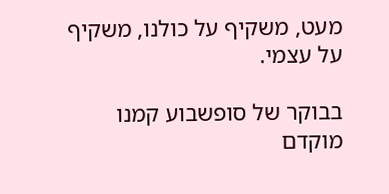מעט, משקיף על כולנו, משקיף על עצמי.

בבוקר של סופשבוע קמנו מוקדם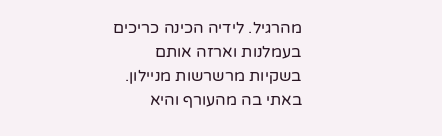מהרגיל. לידיה הכינה כריכים בעמלנות וארזה אותם בשקיות מרשרשות מניילון. באתי בה מהעורף והיא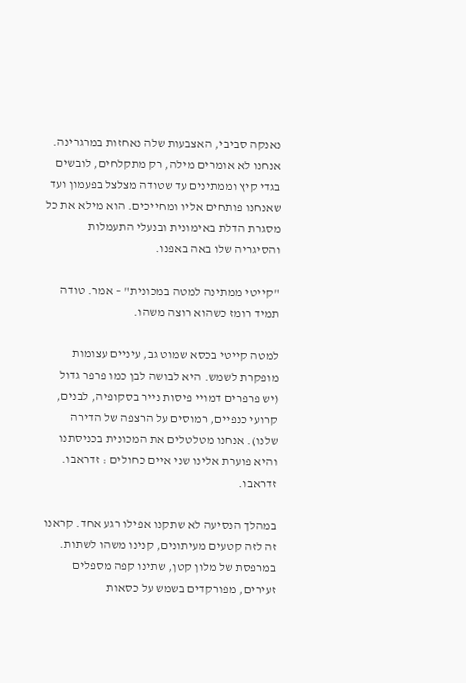נאנקה סביבי, האצבעות שלה נאחזות במרגרינה. אנחנו לא אומרים מילה, רק מתקלחים, לובשים בגדי קיץ וממתינים עד שטודה מצלצל בפעמון ועד שאנחנו פותחים אליו ומחייכים. הוא מילא את כל מסגרת הדלת באימונית ובנעלי התעמלות והסיגריה שלו באה באפנו.

"קייטי ממתינה למטה במכונית" – אמר. טודה תמיד רומז כשהוא רוצה משהו.

למטה קייטי בכסא שמוט גב, עיניים עצומות מופקרת לשמש. היא לבושה לבן כמו פרפר גדול (יש פרפרים דמויי פיסות נייר בסקופיה, לבנים, קרועי כנפיים, רמוסים על הרצפה של הדירה שלנו). אנחנו מטלטלים את המכונית בכניסתנו והיא פוערת אלינו שני איים כחולים : זדראבו. זדראבו.

במהלך הנסיעה לא שתקנו אפילו רגע אחד. קראנו זה לזה קטעים מעיתונים, קנינו משהו לשתות. במרפסת של מלון קטן, שתינו קפה מספלים זעירים, מפורקדים בשמש על כסאות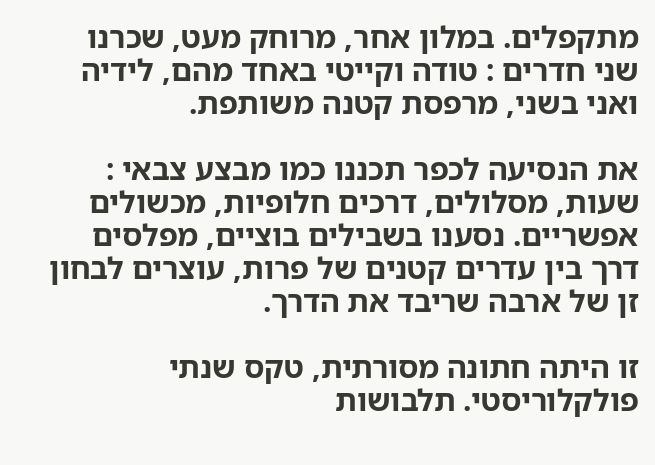מתקפלים. במלון אחר, מרוחק מעט, שכרנו שני חדרים : טודה וקייטי באחד מהם, לידיה ואני בשני, מרפסת קטנה משותפת.

את הנסיעה לכפר תכננו כמו מבצע צבאי : שעות, מסלולים, דרכים חלופיות, מכשולים אפשריים. נסענו בשבילים בוציים, מפלסים דרך בין עדרים קטנים של פרות, עוצרים לבחון זן של ארבה שריבד את הדרך.

זו היתה חתונה מסורתית, טקס שנתי פולקלוריסטי. תלבושות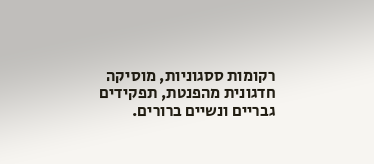רקומות ססגוניות, מוסיקה חדגונית מהפנטת, תפקידים גבריים ונשיים ברורים.